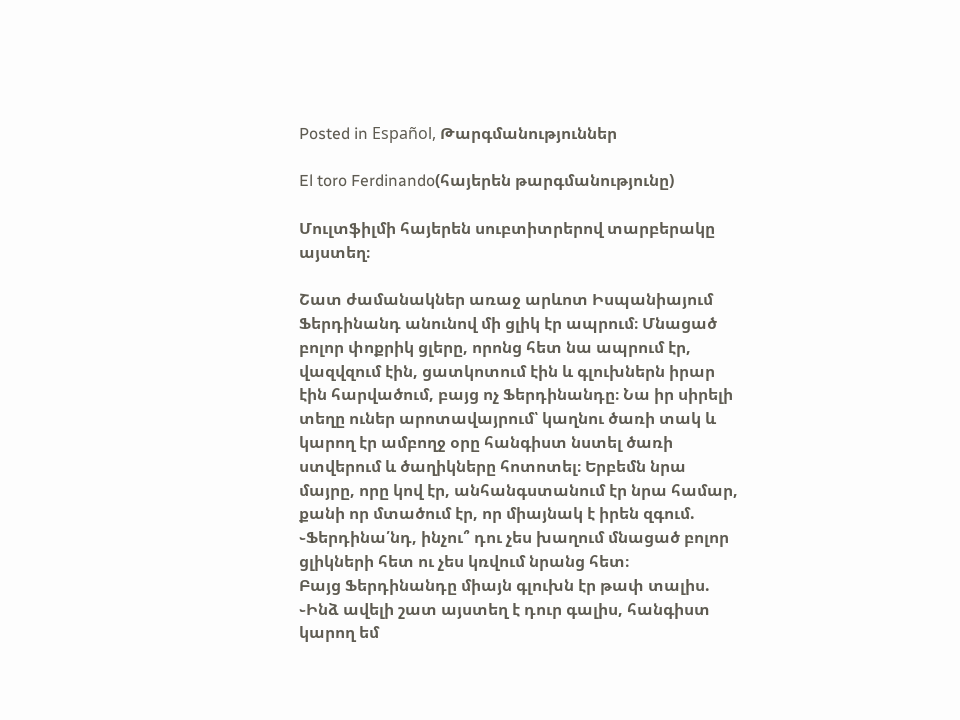Posted in Español, Թարգմանություններ

El toro Ferdinando(հայերեն թարգմանությունը)

Մուլտֆիլմի հայերեն սուբտիտրերով տարբերակը այստեղ։

Շատ ժամանակներ առաջ արևոտ Իսպանիայում Ֆերդինանդ անունով մի ցլիկ էր ապրում։ Մնացած բոլոր փոքրիկ ցլերը, որոնց հետ նա ապրում էր, վազվզում էին, ցատկոտում էին և գլուխներն իրար էին հարվածում, բայց ոչ Ֆերդինանդը։ Նա իր սիրելի տեղը ուներ արոտավայրում՝ կաղնու ծառի տակ և կարող էր ամբողջ օրը հանգիստ նստել ծառի ստվերում և ծաղիկները հոտոտել։ Երբեմն նրա մայրը, որը կով էր, անհանգստանում էր նրա համար, քանի որ մտածում էր, որ միայնակ է իրեն զգում.
֊Ֆերդինա՛նդ, ինչու՞ դու չես խաղում մնացած բոլոր ցլիկների հետ ու չես կռվում նրանց հետ։
Բայց Ֆերդինանդը միայն գլուխն էր թափ տալիս.
֊Ինձ ավելի շատ այստեղ է դուր գալիս, հանգիստ կարող եմ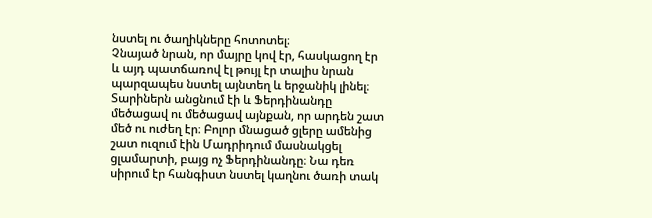նստել ու ծաղիկները հոտոտել։
Չնայած նրան, որ մայրը կով էր, հասկացող էր և այդ պատճառով էլ թույլ էր տալիս նրան պարզապես նստել այնտեղ և երջանիկ լինել։ Տարիներն անցնում էի և Ֆերդինանդը մեծացավ ու մեծացավ այնքան, որ արդեն շատ մեծ ու ուժեղ էր։ Բոլոր մնացած ցլերը ամենից շատ ուզում էին Մադրիդում մասնակցել ցլամարտի, բայց ոչ Ֆերդինանդը։ Նա դեռ սիրում էր հանգիստ նստել կաղնու ծառի տակ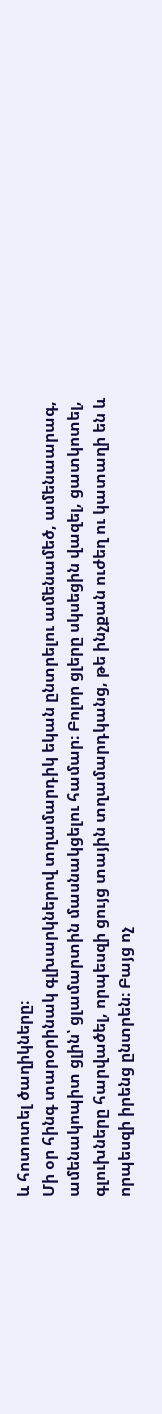և հոտոտել ծաղիկները։
Մի օր հինգ տարօրինակ գլխարկներով տղամարդիկ եկան ընտրելու ամենամեծ, ամենաարագ, ամենակոպիտ ցլին՝ ցլամարտին մասնակցելու համար։ Բոլոր ցլերը սկսեցին վազել, ցատկոտել, գլուխները հարվածել, որպեսզի ցույց տային տղամարդկանց, թե ինչքան ուժեղ ու կատաղի են և որպեսզի իրենց ընտրեն։ Բայց ոչ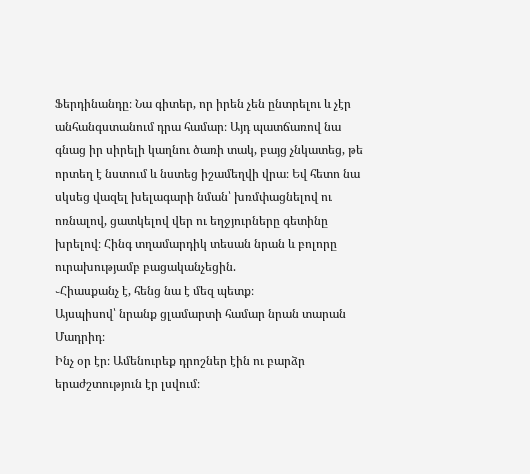Ֆերդինանդը։ Նա գիտեր, որ իրեն չեն ընտրելու և չէր անհանգստանում դրա համար։ Այդ պատճառով նա գնաց իր սիրելի կաղնու ծառի տակ, բայց չնկատեց, թե որտեղ է նստում և նստեց իշամեղվի վրա։ Եվ հետո նա սկսեց վազել խելագարի նման՝ խռմփացնելով ու ոռնալով, ցատկելով վեր ու եղջյուրները գետինը խրելով։ Հինգ տղամարդիկ տեսան նրան և բոլորը ուրախությամբ բացականչեցին.
֊Հիասքանչ է, հենց նա է մեզ պետք։
Այսպիսով՝ նրանք ցլամարտի համար նրան տարան Մադրիդ։
Ինչ օր էր։ Ամենուրեք դրոշներ էին ու բարձր երաժշտություն էր լսվում։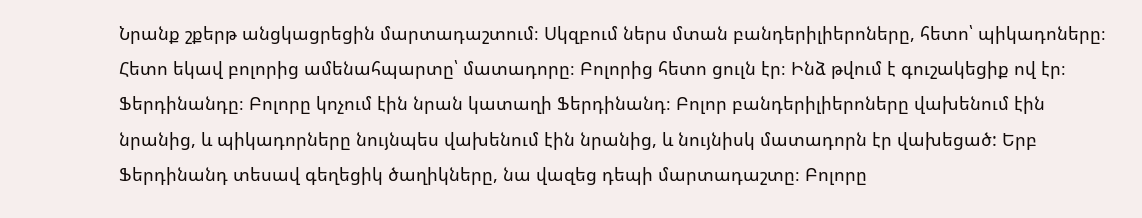Նրանք շքերթ անցկացրեցին մարտադաշտում։ Սկզբում ներս մտան բանդերիլիերոները, հետո՝ պիկադոները։ Հետո եկավ բոլորից ամենահպարտը՝ մատադորը։ Բոլորից հետո ցուլն էր։ Ինձ թվում է գուշակեցիք ով էր։ Ֆերդինանդը։ Բոլորը կոչում էին նրան կատաղի Ֆերդինանդ։ Բոլոր բանդերիլիերոները վախենում էին նրանից, և պիկադորները նույնպես վախենում էին նրանից, և նույնիսկ մատադորն էր վախեցած: Երբ Ֆերդինանդ տեսավ գեղեցիկ ծաղիկները, նա վազեց դեպի մարտադաշտը։ Բոլորը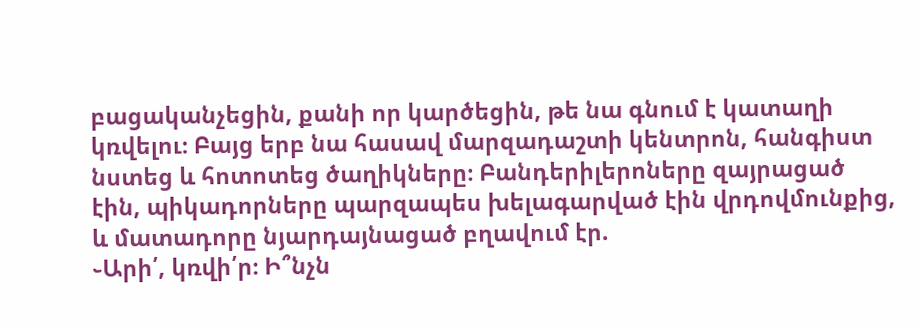բացականչեցին, քանի որ կարծեցին, թե նա գնում է կատաղի կռվելու։ Բայց երբ նա հասավ մարզադաշտի կենտրոն, հանգիստ նստեց և հոտոտեց ծաղիկները։ Բանդերիլերոները զայրացած էին, պիկադորները պարզապես խելագարված էին վրդովմունքից, և մատադորը նյարդայնացած բղավում էր.
֊Արի՛, կռվի՛ր։ Ի՞նչն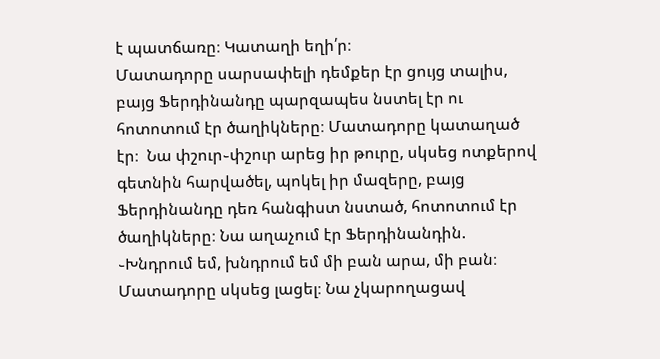է պատճառը։ Կատաղի եղի՛ր։
Մատադորը սարսափելի դեմքեր էր ցույց տալիս, բայց Ֆերդինանդը պարզապես նստել էր ու հոտոտում էր ծաղիկները։ Մատադորը կատաղած էր։  Նա փշուր֊փշուր արեց իր թուրը, սկսեց ոտքերով գետնին հարվածել, պոկել իր մազերը, բայց Ֆերդինանդը դեռ հանգիստ նստած, հոտոտում էր ծաղիկները։ Նա աղաչում էր Ֆերդինանդին.
֊Խնդրում եմ, խնդրում եմ մի բան արա, մի բան։
Մատադորը սկսեց լացել։ Նա չկարողացավ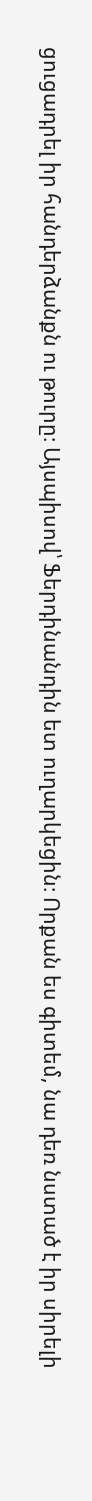ցուցադրել իր հանդերձանքն ու թուրը։ Այսպիսով՝ Ֆերդինանդին ետ ուղարկեցին։ Որքան ես գիտեմ, նա դեռ նստած է իր սիրելի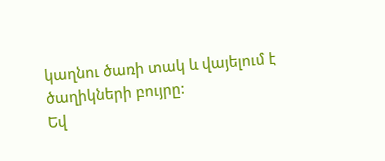կաղնու ծառի տակ և վայելում է ծաղիկների բույրը:
Եվ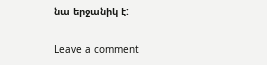նա երջանիկ է:

Leave a comment